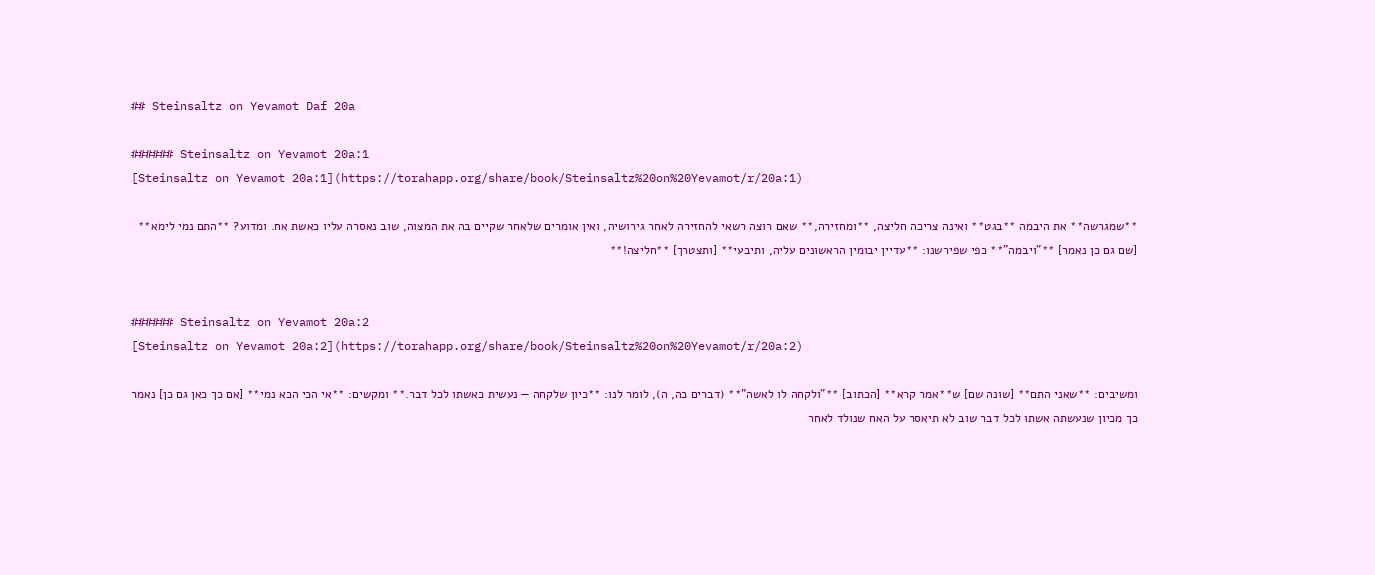## Steinsaltz on Yevamot Daf 20a

###### Steinsaltz on Yevamot 20a:1
[Steinsaltz on Yevamot 20a:1](https://torahapp.org/share/book/Steinsaltz%20on%20Yevamot/r/20a:1)

**שמגרשה** את היבמה **בגט** ואינה צריכה חליצה, **ומחזירה,** שאם רוצה רשאי להחזירה לאחר גירושיה, ואין אומרים שלאחר שקיים בה את המצוה, שוב נאסרה עליו כאשת אח. ומדוע? **התם נמי לימא** [שם גם כן נאמר] **"ויבמה"** כפי שפירשנו: **עדיין יבומין הראשונים עליה, ותיבעי** [ותצטרך] **חליצה!**


###### Steinsaltz on Yevamot 20a:2
[Steinsaltz on Yevamot 20a:2](https://torahapp.org/share/book/Steinsaltz%20on%20Yevamot/r/20a:2)

ומשיבים: **שאני התם** [שונה שם] ש**אמר קרא** [הכתוב] **"ולקחה לו לאשה"** (דברים כה, ה), לומר לנו: **כיון שלקחה — נעשית כאשתו לכל דבר.** ומקשים: **אי הכי הכא נמי** [אם כך כאן גם כן] נאמר כך מכיון שנעשתה אשתו לכל דבר שוב לא תיאסר על האח שנולד לאחר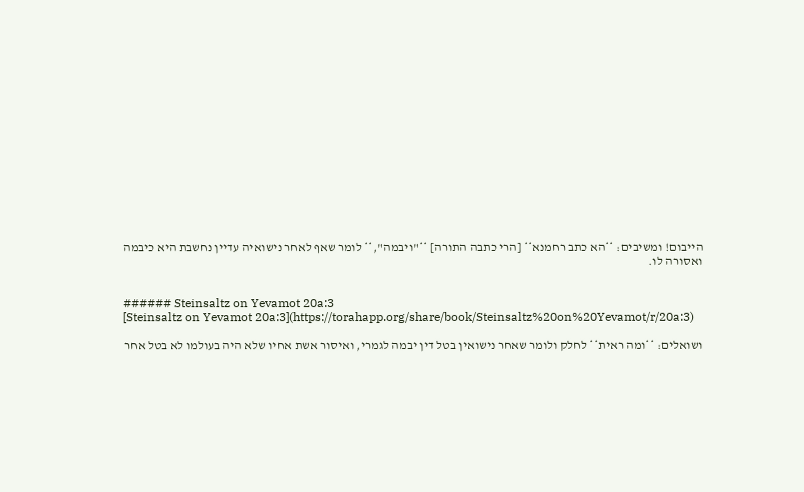הייבום! ומשיבים: **הא כתב רחמנא** [הרי כתבה התורה] **"ויבמה",** לומר שאף לאחר נישואיה עדיין נחשבת היא כיבמה ואסורה לו.


###### Steinsaltz on Yevamot 20a:3
[Steinsaltz on Yevamot 20a:3](https://torahapp.org/share/book/Steinsaltz%20on%20Yevamot/r/20a:3)

ושואלים: **ומה ראית** לחלק ולומר שאחר נישואין בטל דין יבמה לגמרי, ואיסור אשת אחיו שלא היה בעולמו לא בטל אחר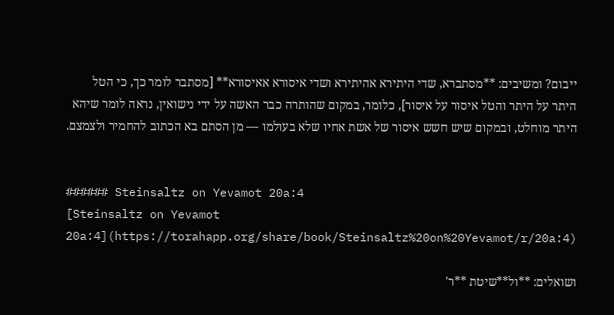ייבום? ומשיבים: **מסתברא, שדי היתירא אהיתירא ושדי איסורא אאיסורא** [מסתבר לומר כך, כי הטל היתר על היתר והטל איסור על איסור], כלומר, במקום שהותרה כבר האשה על ידי נישואין, נראה לומר שיהא היתר מוחלט, ובמקום שיש חשש איסור של אשת אחיו שלא בעולמו — מן הסתם בא הכתוב להחמיר ולצמצם.


###### Steinsaltz on Yevamot 20a:4
[Steinsaltz on Yevamot 20a:4](https://torahapp.org/share/book/Steinsaltz%20on%20Yevamot/r/20a:4)

ושואלים: **ול**שיטת **ר'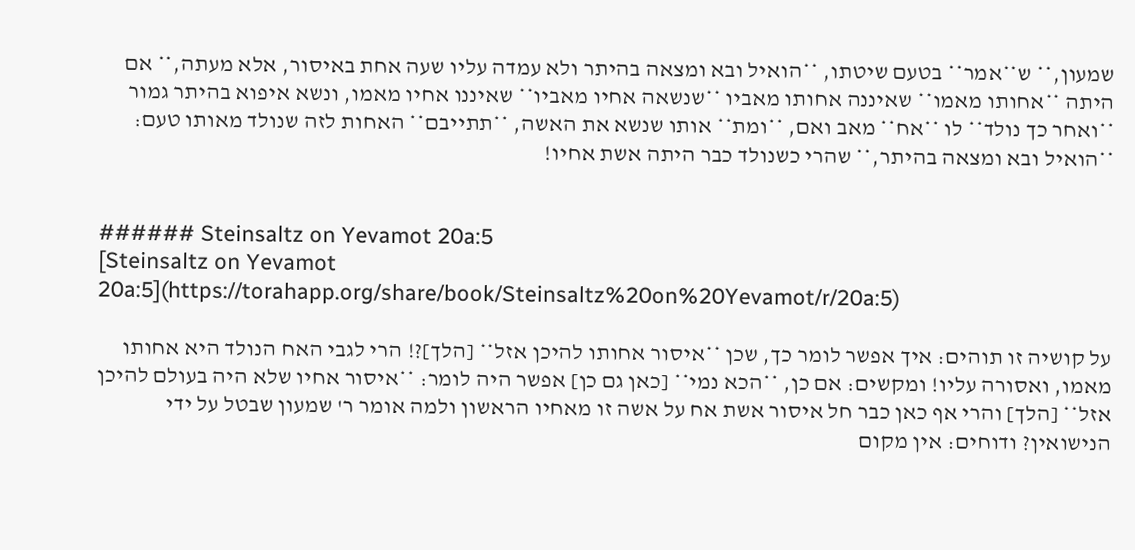שמעון,** ש**אמר** בטעם שיטתו, **הואיל ובא ומצאה בהיתר ולא עמדה עליו שעה אחת באיסור, אלא מעתה,** אם היתה **אחותו מאמו** שאיננה אחותו מאביו **שנשאה אחיו מאביו** שאיננו אחיו מאמו, ונשא איפוא בהיתר גמור **ואחר כך נולד** לו **אח** מאב ואם, **ומת** אותו שנשא את האשה, **תתייבם** האחות לזה שנולד מאותו טעם: **הואיל ובא ומצאה בהיתר,** שהרי כשנולד כבר היתה אשת אחיו!


###### Steinsaltz on Yevamot 20a:5
[Steinsaltz on Yevamot 20a:5](https://torahapp.org/share/book/Steinsaltz%20on%20Yevamot/r/20a:5)

על קושיה זו תוהים: איך אפשר לומר כך, שכן **איסור אחותו להיכן אזל** [הלך]?! הרי לגבי האח הנולד היא אחותו מאמו, ואסורה עליו! ומקשים: אם כן, **הכא נמי** [כאן גם כן] אפשר היה לומר: **איסור אחיו שלא היה בעולם להיכן אזל** [הלך] והרי אף כאן כבר חל איסור אשת אח על אשה זו מאחיו הראשון ולמה אומר ר' שמעון שבטל על ידי הנישואין? ודוחים: אין מקום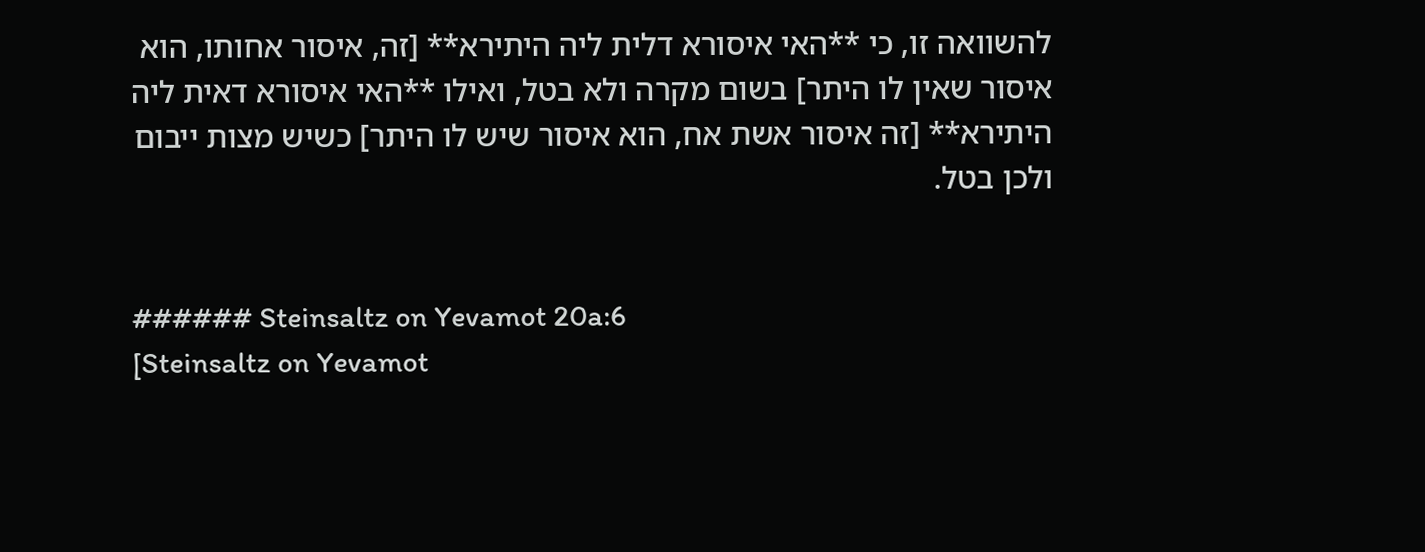להשוואה זו, כי **האי איסורא דלית ליה היתירא** [זה, איסור אחותו, הוא איסור שאין לו היתר] בשום מקרה ולא בטל, ואילו **האי איסורא דאית ליה היתירא** [זה איסור אשת אח, הוא איסור שיש לו היתר] כשיש מצות ייבום ולכן בטל.


###### Steinsaltz on Yevamot 20a:6
[Steinsaltz on Yevamot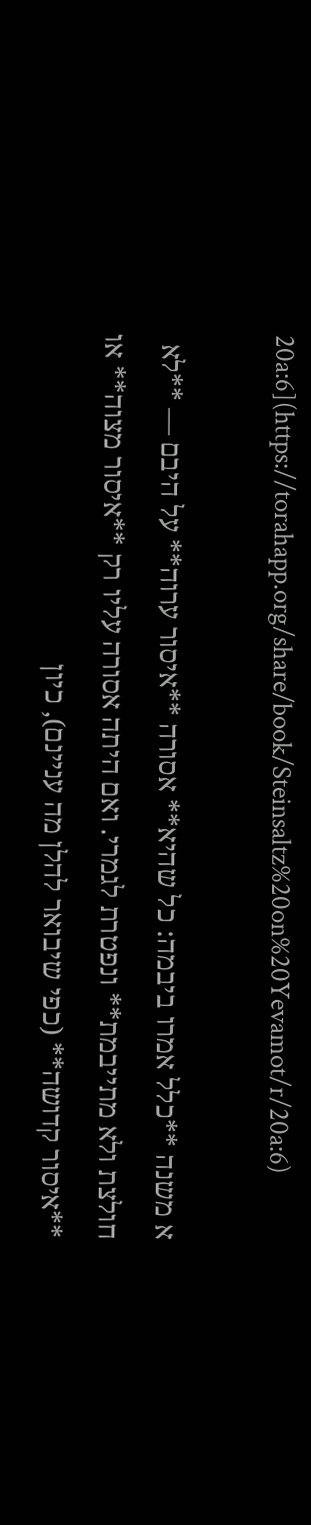20a:6](https://torahapp.org/share/book/Steinsaltz%20on%20Yevamot/r/20a:6)

א משנה **כלל אמרו ביבמה: כל שהיא** אסורה **איסור ערוה** על היבם — **לא חולצת ולא מתייבמת** ונפטרת לגמרי. ואם היתה אסורה עליו רק **איסור מצוה** או **איסור קדושה** (כפי שיבואר להלן מה עניינם), כיון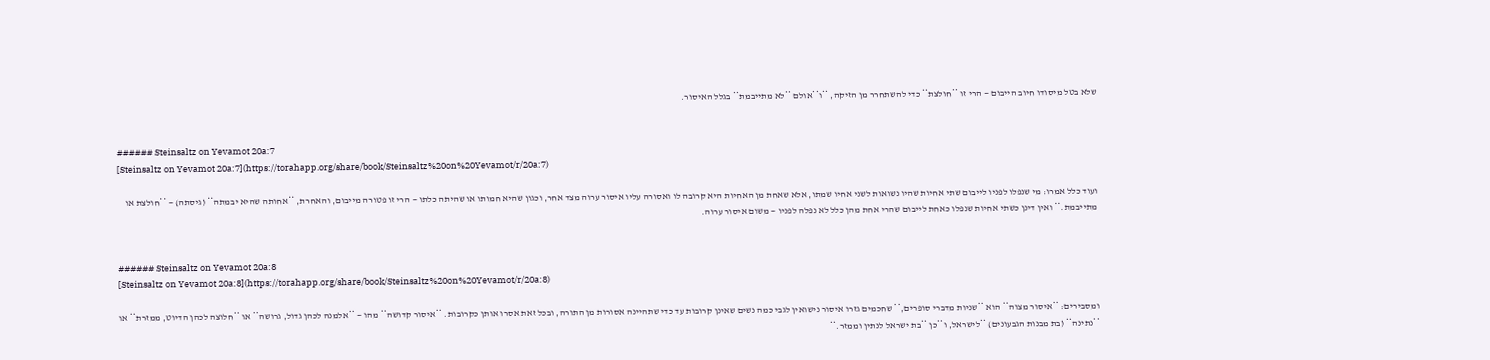שלא בטל מיסודו חיוב הייבום — הרי זו **חולצת** כדי להשתחרר מן הזיקה, **ו**אולם **לא מתייבמת** בגלל האיסור.


###### Steinsaltz on Yevamot 20a:7
[Steinsaltz on Yevamot 20a:7](https://torahapp.org/share/book/Steinsaltz%20on%20Yevamot/r/20a:7)

ועוד כלל אמרו: מי שנפלו לפניו לייבום שתי אחיות שהיו נשואות לשני אחיו שמתו, אלא שאחת מן האחיות היא קרובה לו ואסורה עליו איסור ערוה מצד אחר, וכגון שהיא חמותו או שהיתה כלתו — הרי זו פטורה מייבום, והאחרת, **אחותה שהיא יבמתה** (גיסתה) — **חולצת או מתייבמת.** ואין דינן כשתי אחיות שנפלו כאחת לייבום שהרי אחת מהן כלל לא נפלה לפניו — משום איסור ערוה.


###### Steinsaltz on Yevamot 20a:8
[Steinsaltz on Yevamot 20a:8](https://torahapp.org/share/book/Steinsaltz%20on%20Yevamot/r/20a:8)

ומסבירים: **איסור מצוה** הוא **שניות מדברי סופרים,** שחכמים גזרו איסור נישואין לגבי כמה נשים שאינן קרובות עד כדי שתהיינה אסורות מן התורה, ובכל זאת אסרו אותן כקרובות. **איסור קדושה** מהו — **אלמנה לכהן גדול, גרושה** או **חלוצה לכהן הדיוט, ממזרת** או **נתינה** (בת מבנות הגבעונים) **לישראל, ו**כן **בת ישראל לנתין וממזר.**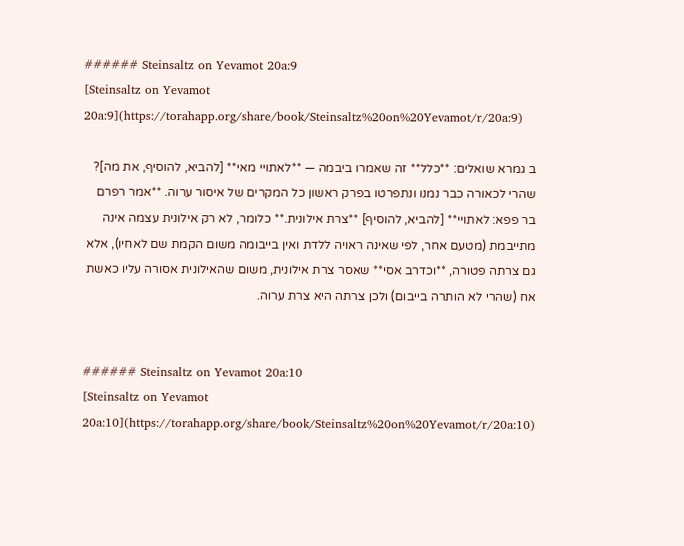###### Steinsaltz on Yevamot 20a:9
[Steinsaltz on Yevamot 20a:9](https://torahapp.org/share/book/Steinsaltz%20on%20Yevamot/r/20a:9)

ב גמרא שואלים: **כלל** זה שאמרו ביבמה — **לאתויי מאי** [להביא, להוסיף, את מה]? שהרי לכאורה כבר נמנו ונתפרטו בפרק ראשון כל המקרים של איסור ערוה. **אמר רפרם בר פפא: לאתויי** [להביא, להוסיף] **צרת אילונית.** כלומר, לא רק אילונית עצמה אינה מתייבמת (מטעם אחר, לפי שאינה ראויה ללדת ואין בייבומה משום הקמת שם לאחיו), אלא גם צרתה פטורה, **וכדרב אסי** שאסר צרת אילונית, משום שהאילונית אסורה עליו כאשת אח (שהרי לא הותרה בייבום) ולכן צרתה היא צרת ערוה.


###### Steinsaltz on Yevamot 20a:10
[Steinsaltz on Yevamot 20a:10](https://torahapp.org/share/book/Steinsaltz%20on%20Yevamot/r/20a:10)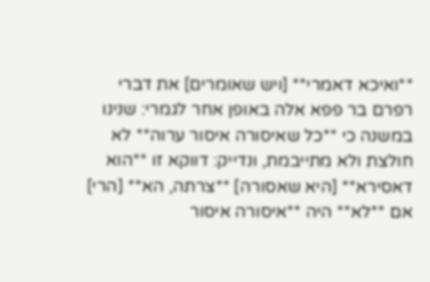**ואיכא דאמרי** [ויש שאומרים] את דברי רפרם בר פפא אלה באופן אחר לגמרי: שנינו במשנה כי **כל שאיסורה איסור ערוה** לא חולצת ולא מתייבמת, ונדייק: דווקא זו **הוא דאסירא** [היא שאסורה] **צרתה, הא** [הרי] אם **לא** היה **איסורה איסור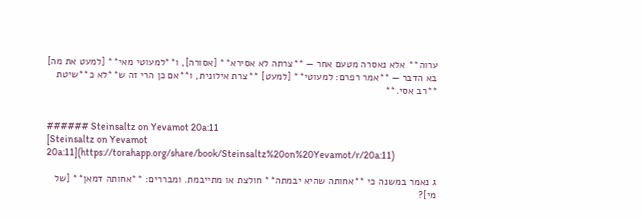ערוה** אלא נאסרה מטעם אחר — **צרתה לא אסירא** [אסורה], ו**למעוטי מאי** [למעט את מה] בא הדבר — **אמר רפרם: למעוטי** [למעט] **צרת אילונית, ו**אם כן הרי זה ש**לא כ**שיטת **רב אסי.**


###### Steinsaltz on Yevamot 20a:11
[Steinsaltz on Yevamot 20a:11](https://torahapp.org/share/book/Steinsaltz%20on%20Yevamot/r/20a:11)

ג נאמר במשנה כי **אחותה שהיא יבמתה** חולצת או מתייבמת. ומבררים: **אחותה דמאן** [של מי]?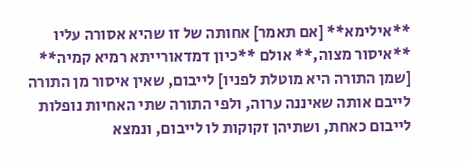**אילימא** [אם תאמר] אחותה של זו שהיא אסורה עליו **איסור מצוה,** אולם **כיון דמדאורייתא רמיא קמיה** [שמן התורה היא מוטלת לפניו] לייבום, שאין איסור מן התורה לייבם אותה שאיננה ערוה, ולפי התורה שתי האחיות נופלות לייבום כאחת, ושתיהן זקוקות לו לייבום, ונמצא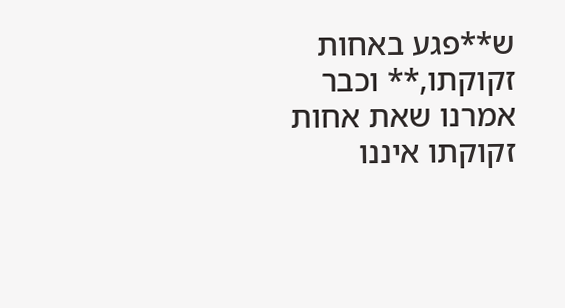ש**פגע באחות זקוקתו,** וכבר אמרנו שאת אחות זקוקתו איננו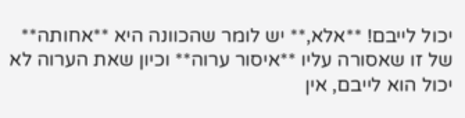יכול לייבם! **אלא,** יש לומר שהכוונה היא **אחותה** של זו שאסורה עליו **איסור ערוה** וכיון שאת הערוה לא יכול הוא לייבם, אין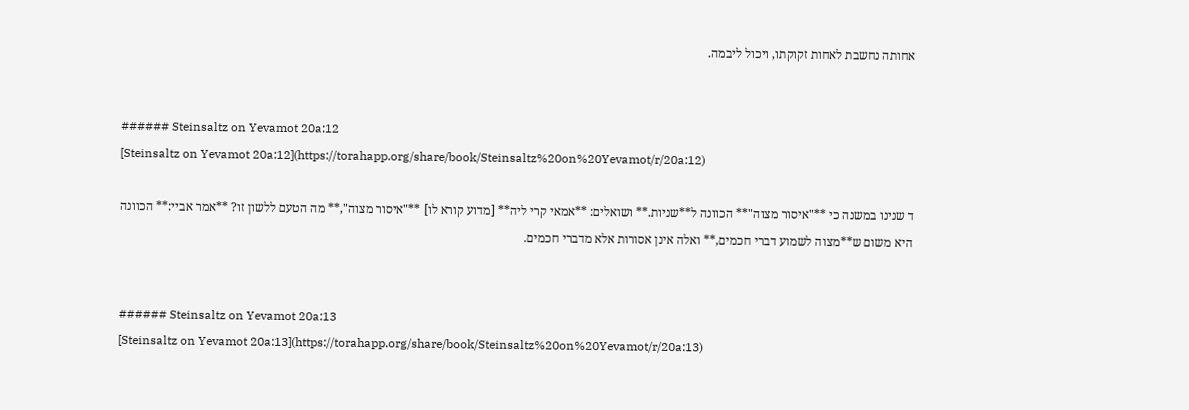אחותה נחשבת לאחות זקוקתו, ויכול ליבמה.


###### Steinsaltz on Yevamot 20a:12
[Steinsaltz on Yevamot 20a:12](https://torahapp.org/share/book/Steinsaltz%20on%20Yevamot/r/20a:12)

ד שנינו במשנה כי **"איסור מצוה"** הכוונה ל**שניות.** ושואלים: **אמאי קרי ליה** [מדוע קורא לו] **"איסור מצוה",** מה הטעם ללשון זו? **אמר אביי:** הכוונה היא משום ש**מצוה לשמוע דברי חכמים,** ואלה אינן אסורות אלא מדברי חכמים.


###### Steinsaltz on Yevamot 20a:13
[Steinsaltz on Yevamot 20a:13](https://torahapp.org/share/book/Steinsaltz%20on%20Yevamot/r/20a:13)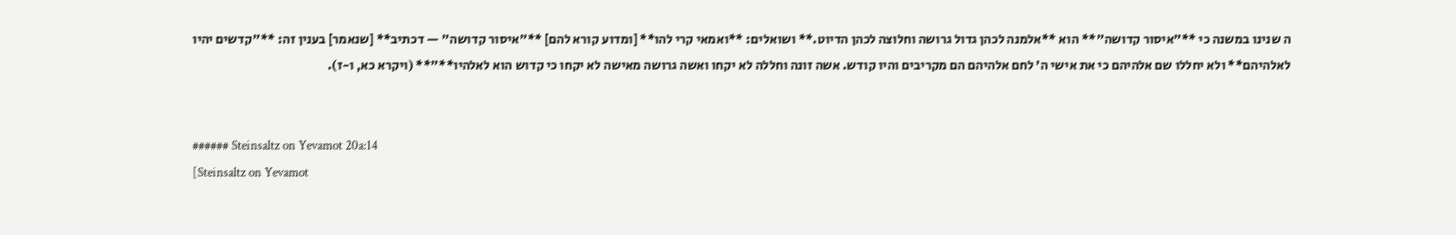ה שנינו במשנה כי **"איסור קדושה"** הוא **אלמנה לכהן גדול גרושה וחלוצה לכהן הדיוט.** ושואלים: **ואמאי קרי להו** [ומדוע קורא להם] **"איסור קדושה" — דכתיב** [שנאמר] בענין זה: **"קדשים יהיו לאלהיהם** ולא יחללו שם אלהיהם כי את אישי ה' לחם אלהיהם הם מקריבים והיו קודש. אשה זונה וחללה לא יקחו ואשה גרושה מאישה לא יקחו כי קדוש הוא לאלהיו**"** (ויקרא כא, ו-ז).


###### Steinsaltz on Yevamot 20a:14
[Steinsaltz on Yevamot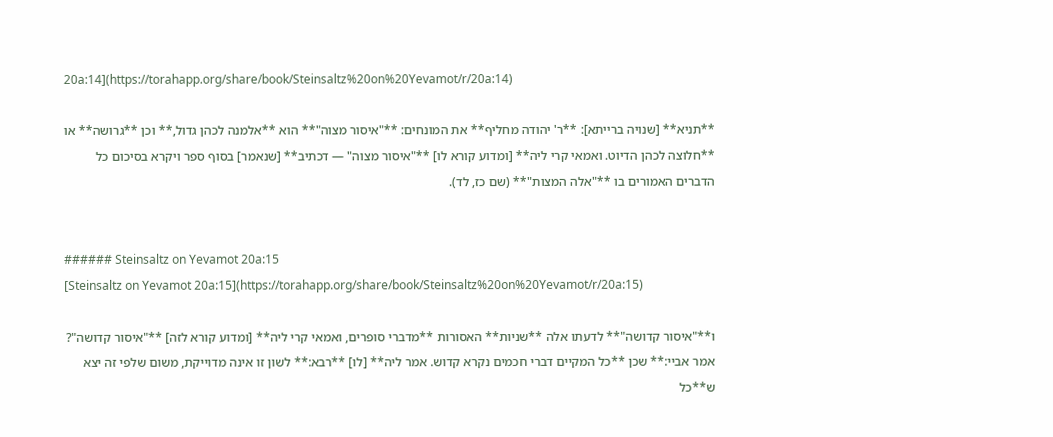20a:14](https://torahapp.org/share/book/Steinsaltz%20on%20Yevamot/r/20a:14)

**תניא** [שנויה ברייתא]: **ר' יהודה מחליף** את המונחים: **"איסור מצוה"** הוא **אלמנה לכהן גדול,** וכן **גרושה** או **חלוצה לכהן הדיוט. ואמאי קרי ליה** [ומדוע קורא לו] **"איסור מצוה" — דכתיב** [שנאמר] בסוף ספר ויקרא בסיכום כל הדברים האמורים בו **"אלה המצות"** (שם כז, לד).


###### Steinsaltz on Yevamot 20a:15
[Steinsaltz on Yevamot 20a:15](https://torahapp.org/share/book/Steinsaltz%20on%20Yevamot/r/20a:15)

ו**"איסור קדושה"** לדעתו אלה **שניות** האסורות **מדברי סופרים, ואמאי קרי ליה** [ומדוע קורא לזה] **"איסור קדושה"? אמר אביי:** שכן **כל המקיים דברי חכמים נקרא קדוש. אמר ליה** [לו] **רבא:** לשון זו אינה מדוייקת, משום שלפי זה יצא ש**כל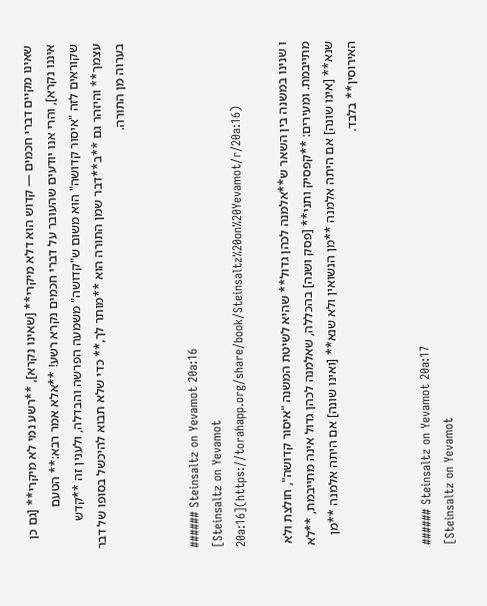שאינו מקיים דברי חכמים — קדוש הוא דלא מיקרי** [שאינו נקרא], **רשע נמי לא מיקרי** [גם כן איננו נקרא], והרי אנו יודעים שהעובר על דברי חכמים נקרא רשע! **אלא אמר רבא:** הטעם שקוראים לזה "איסור קדושה" הוא משום ש"קדושה" משמעה הפרשה והבדלה, ולענין זה **קדש עצמך** והיזהר גם **ב**דבר שמן התורה הוא **מותר לך,** כדי שלא תבוא להיכשל בסופו של דבר בערוה מן התורה.


###### Steinsaltz on Yevamot 20a:16
[Steinsaltz on Yevamot 20a:16](https://torahapp.org/share/book/Steinsaltz%20on%20Yevamot/r/20a:16)

ו שנינו במשנה בין השאר ש**אלמנה לכהן גדול** שהיא לשיטת המשנה "איסור קדושה", חולצת ולא מתייבמת. ומעירים: **קפסיק ותני** [פסק ושנה] בהכללה, שאלמנה לכהן גדול אינה מתייבמת, **לא שנא** [אינו שונה] אם היתה אלמנה **מן הנשואין ולא שנא** [ואינו שונה] אם היתה אלמנה **מן האירוסין** בלבד.


###### Steinsaltz on Yevamot 20a:17
[Steinsaltz on Yevamot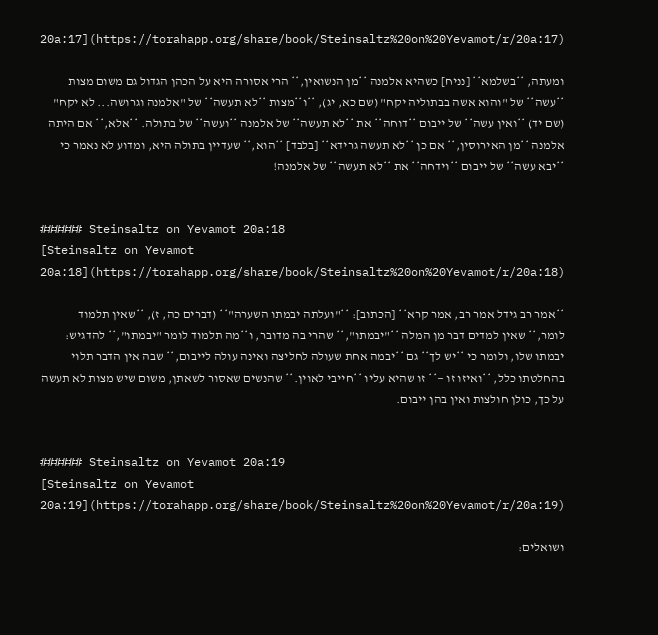20a:17](https://torahapp.org/share/book/Steinsaltz%20on%20Yevamot/r/20a:17)

ומעתה, **בשלמא** [נניח] כשהיא אלמנה **מן הנשואין,** הרי אסורה היא על הכהן הגדול גם משום מצות **עשה** של "והוא אשה בבתוליה יקח" (שם כא, יג), **ו**מצות **לא תעשה** של "אלמנה וגרושה... לא יקח" (שם יד) **ואין עשה** של ייבום **דוחה** את **לא תעשה** של אלמנה **ועשה** של בתולה. **אלא,** אם היתה אלמנה **מן האירוסין,** אם כן **לא תעשה גרידא** [בלבד] **הוא,** שעדיין בתולה היא, ומדוע לא נאמר כי **יבא עשה** של ייבום **וידחה** את **לא תעשה** של אלמנה!


###### Steinsaltz on Yevamot 20a:18
[Steinsaltz on Yevamot 20a:18](https://torahapp.org/share/book/Steinsaltz%20on%20Yevamot/r/20a:18)

**אמר רב גידל אמר רב, אמר קרא** [הכתוב]: **"ועלתה יבמתו השערה"** (דברים כה, ז), **שאין תלמוד לומר,** שאין למדים דבר מן המלה **"יבמתו",** שהרי בה מדובר, ו**מה תלמוד לומר "יבמתו",** להדגיש: יבמתו שלו, ולומר כי **יש לך** גם **יבמה אחת שעולה לחליצה ואינה עולה לייבום,** שבה אין הדבר תלוי בהחלטתו כלל, **ואיזו זו —** זו שהיא עליו **חייבי לאוין.** שהנשים שאסור לשאתן, משום שיש מצות לא תעשה על כך, כולן חולצות ואין בהן ייבום.


###### Steinsaltz on Yevamot 20a:19
[Steinsaltz on Yevamot 20a:19](https://torahapp.org/share/book/Steinsaltz%20on%20Yevamot/r/20a:19)

ושואלים: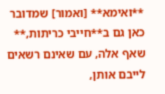**ואימא** [ואמור] שמדובר כאן גם ב**חייבי כריתות,** שאף אלה, עם שאינם רשאים לייבם אותן,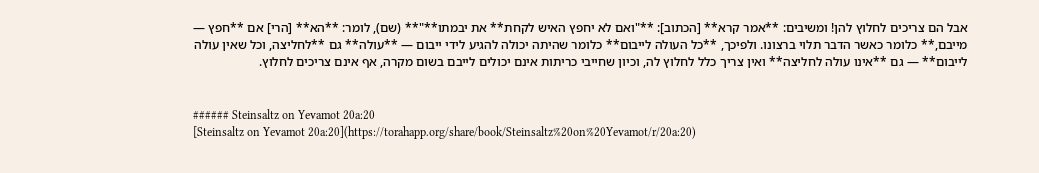אבל הם צריכים לחלוץ להן! ומשיבים: **אמר קרא** [הכתוב]: **"ואם לא יחפץ האיש לקחת** את יבמתו**"** (שם), לומר: **הא** [הרי] אם **חפץ — מייבם,** כלומר כאשר הדבר תלוי ברצונו. ולפיכך, **כל העולה לייבום** כלומר שהיתה יכולה להגיע לידי ייבום — **עולה** גם **לחליצה, וכל שאין עולה לייבום** — גם **אינו עולה לחליצה** ואין צריך כלל לחלוץ לה, וכיון שחייבי כריתות אינם יכולים לייבם בשום מקרה, אף אינם צריכים לחלוץ.


###### Steinsaltz on Yevamot 20a:20
[Steinsaltz on Yevamot 20a:20](https://torahapp.org/share/book/Steinsaltz%20on%20Yevamot/r/20a:20)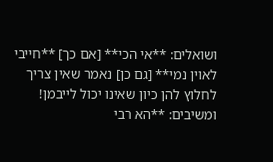ושואלים: **אי הכי** [אם כך] **חייבי לאוין נמי** [גם כן] נאמר שאין צריך לחלוץ להן כיון שאינו יכול לייבמן! ומשיבים: **הא רבי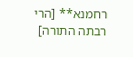רחמנא** [הרי רבתה התורה]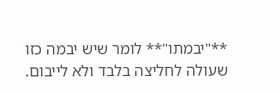**"יבמתו"** לומר שיש יבמה כזו שעולה לחליצה בלבד ולא לייבום.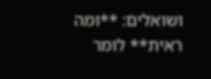ושואלים: **ומה ראית** לומר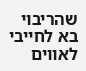שהריבוי בא לחייבי לאווים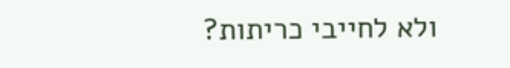ולא לחייבי כריתות?